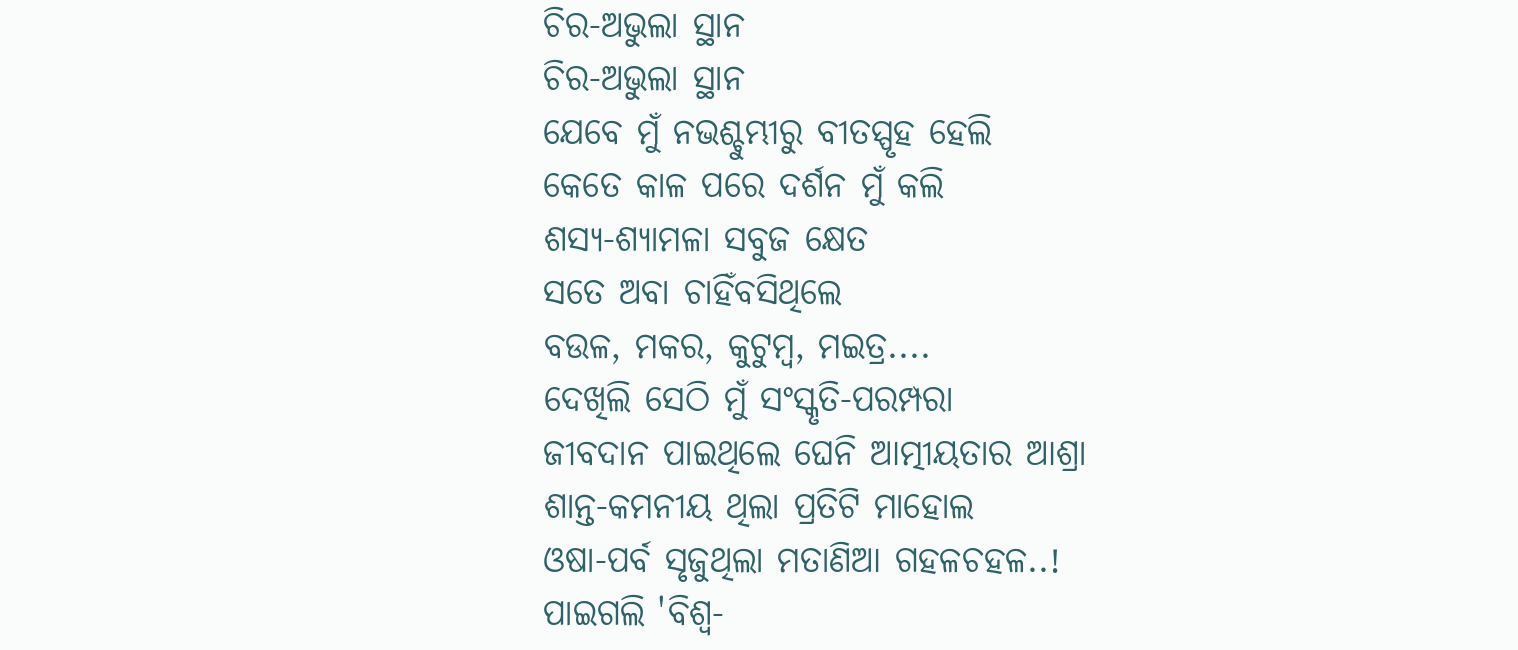ଚିର-ଅଭୁଲା ସ୍ଥାନ
ଚିର-ଅଭୁଲା ସ୍ଥାନ
ଯେବେ ମୁଁ ନଭଶ୍ଚୁମ୍ଭୀରୁ ବୀତସ୍ପୃହ ହେଲି
କେତେ କାଳ ପରେ ଦର୍ଶନ ମୁଁ କଲି
ଶସ୍ୟ-ଶ୍ୟାମଳା ସବୁଜ କ୍ଷେତ
ସତେ ଅବା ଚାହିଁବସିଥିଲେ
ବଉଳ, ମକର, କୁଟୁମ୍ବ, ମଇତ୍ର....
ଦେଖିଲି ସେଠି ମୁଁ ସଂସ୍କୃତି-ପରମ୍ପରା
ଜୀବଦାନ ପାଇଥିଲେ ଘେନି ଆତ୍ମୀୟତାର ଆଶ୍ରା
ଶାନ୍ତ-କମନୀୟ ଥିଲା ପ୍ରତିଟି ମାହୋଲ
ଓଷା-ପର୍ବ ସୃଜୁଥିଲା ମତାଣିଆ ଗହଳଚହଳ..!
ପାଇଗଲି 'ବିଶ୍ଵ-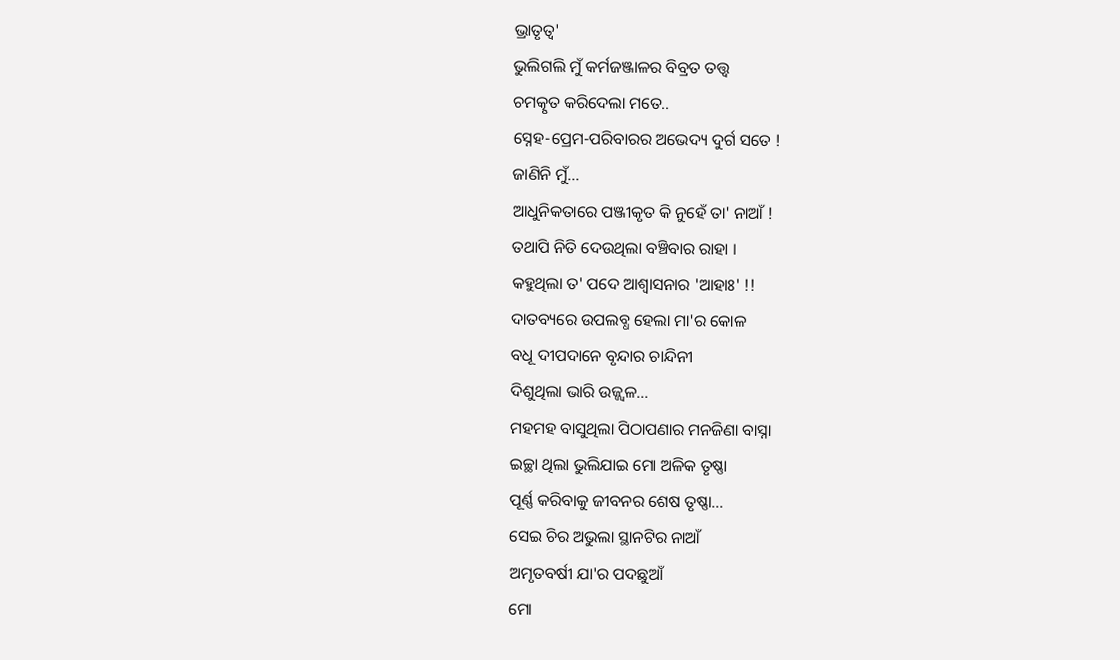ଭ୍ରାତୃତ୍ୱ'
ଭୁଲିଗଲି ମୁଁ କର୍ମଜଞ୍ଜାଳର ବିବ୍ରତ ତତ୍ତ୍ଵ
ଚମତ୍କୃତ କରିଦେଲା ମତେ..
ସ୍ନେହ-ପ୍ରେମ-ପରିବାରର ଅଭେଦ୍ୟ ଦୁର୍ଗ ସତେ !
ଜାଣିନି ମୁଁ...
ଆଧୁନିକତାରେ ପଞ୍ଜୀକୃତ କି ନୁହେଁ ତା' ନାଆଁ !
ତଥାପି ନିତି ଦେଉଥିଲା ବଞ୍ଚିବାର ରାହା ।
କହୁଥିଲା ତ' ପଦେ ଆଶ୍ୱାସନାର 'ଆହାଃ' !!
ଦାତବ୍ୟରେ ଉପଲବ୍ଧ ହେଲା ମା'ର କୋଳ
ବଧୂ ଦୀପଦାନେ ବୃନ୍ଦାର ଚାନ୍ଦିନୀ
ଦିଶୁଥିଲା ଭାରି ଉଜ୍ଜ୍ୱଳ...
ମହମହ ବାସୁଥିଲା ପିଠାପଣାର ମନଜିଣା ବାସ୍ନା
ଇଚ୍ଛା ଥିଲା ଭୁଲିଯାଇ ମୋ ଅଳିକ ତୃଷ୍ଣା
ପୂର୍ଣ୍ଣ କରିବାକୁ ଜୀବନର ଶେଷ ତୃଷ୍ଣା...
ସେଇ ଚିର ଅଭୁଲା ସ୍ଥାନଟିର ନାଆଁ
ଅମୃତବର୍ଷୀ ଯା'ର ପଦଛୁଆଁ
ମୋ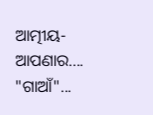ଆତ୍ମୀୟ-ଆପଣାର.... "ଗାଆଁ"...